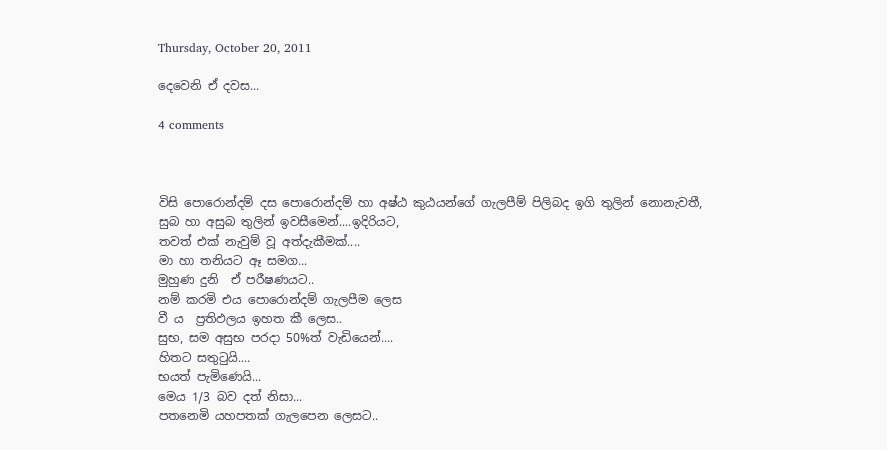Thursday, October 20, 2011

දෙවෙනි ඒ දවස...

4 comments



විසි පොරොන්දම් දස පොරොන්දම් හා අෂ්ඨ කුඨයන්ගේ ගැලපීම් පිලිබද ඉගි තුලින් නොනැවතී,
සුබ හා අසුබ තුලින් ඉවසීමෙන්....ඉදිරියට,
තවත් එක් නැවුම් වූ අත්දැකීමක්....
මා හා තනියට ඈ සමග...
මුහුණ දුනි  ඒ පරීෂණයට..
නම් කරමි එය පොරොන්දම් ගැලපීම ලෙස
වී ය  ප්‍රතිඵලය ඉහත කී ලෙස..
සුභ, සම අසුභ පරදා 50%ත් වැඩියෙන්....
හිතට සතු‍ටුයි....
භයත් පැමිණෙයි...
මෙය 1/3 බව දත් නිසා...
පතනෙමි යහපතක් ගැලපෙන ලෙසට..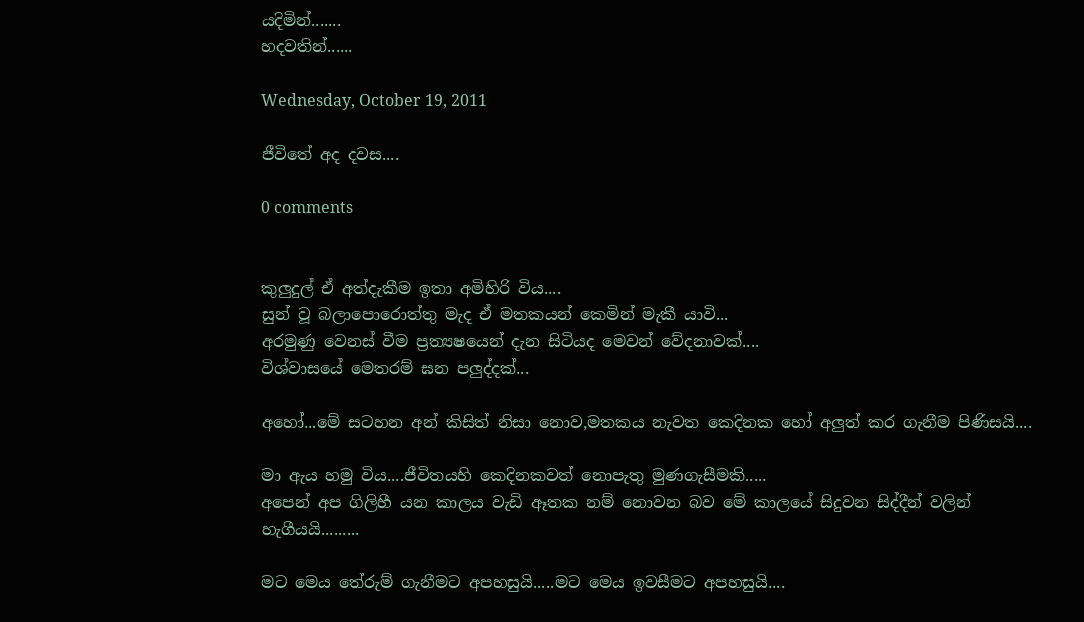යදිමින්.......
හදවතින්......

Wednesday, October 19, 2011

ජීවිතේ අද දවස....

0 comments


කුලුදුල් ඒ අත්දැකීම ඉතා අමිහිරි විය....
සුන් වූ බලාපොරොත්තු මැද ඒ මතකයන් කෙමින් මැකී යාවි...
අරමුණු වෙනස් වීම ප්‍රත්‍යෂයෙන් දැන සිටියද මෙවන් වේදනාවක්....
විශ්වාසයේ මෙතරම් ඝන පලුද්දක්...

අහෝ...මේ සටහන අන් කිසිත් නිසා නොව,මතකය නැවත කෙදිනක හෝ අලුත් කර ගැනීම පිණිසයි....

මා ඇය හමු විය....ජීවිතයහි කෙදිනකවත් නොපැතු මුණගැසීමකි.....
අපෙන් අප ගිලිහී යන කාලය වැඩි ඈතක නම් නොවන බව මේ කාලයේ සිදුවන සිද්දීන් වලින් හැගීයයි.........

මට මෙය තේරුම් ගැනීමට අපහසුයි.....මට මෙය ඉවසීමට අපහසුයි....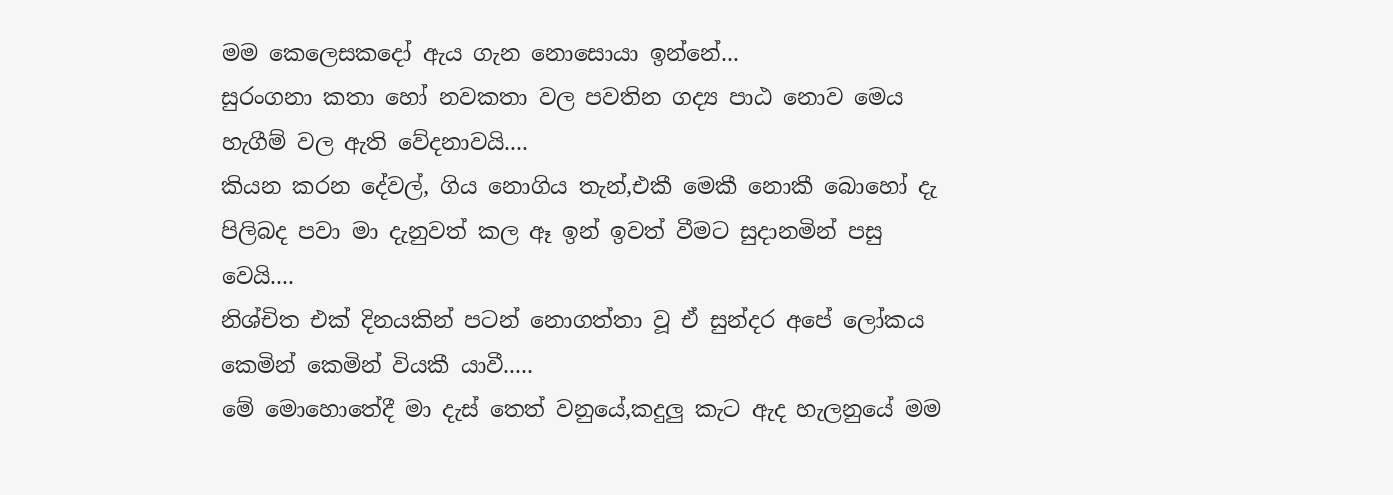මම කෙලෙසකදෝ ඇය ගැන නොසොයා ඉන්නේ...
සුරංගනා කතා හෝ නවකතා වල පවතින ගද්‍ය පාඨ නොව මෙය හැගීම් වල ඇති වේදනාවයි....
කියන කරන දේවල්, ගිය නොගිය තැන්,එකී මෙකී නොකී බොහෝ දැ පිලිබද පවා මා දැනුවත් කල ඈ ඉන් ඉවත් වීමට සුදානමින් පසු වෙයි....
නිශ්චිත එක් දිනයකින් පටන් නොගත්තා වූ ඒ සුන්දර අපේ ලෝකය කෙමින් කෙමින් වියකී යාවී.....
මේ මොහොතේදී මා දැස් තෙත් වනුයේ,කදුලු කැට ඇද හැලනුයේ මම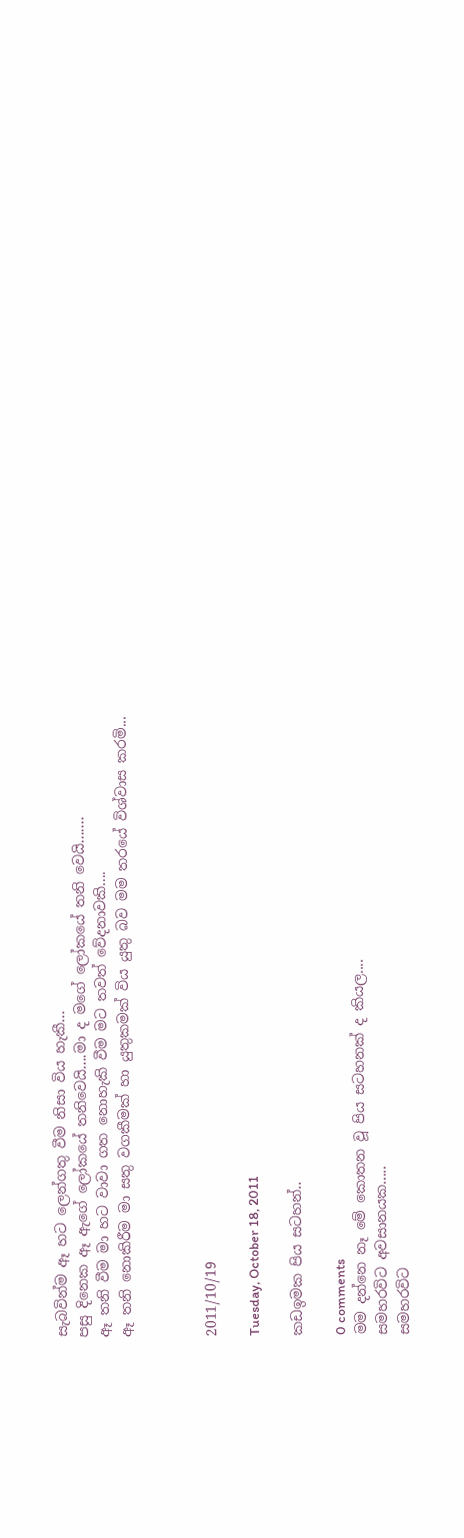සැබවින්ම ඈ හට ලෙන්ගතු වීම නිසා විය හැකී...
පසු දිනෙක ඈ ඇගේ ලෝකයේ තනිවෙයි....මා ද මගේ ලෝකයේ තනි වෙයි.......
ඈ තනි වීම මා හට වාවා ගත නොහැකි වීම මට තවත් වේදනාවකි....
ඈ තනි නොකිරීම මා සතු වගකීමක් හා යුතුකමක් විය යුතු බව මම තරයේ විශ්වාස කරමි...



2011/10/19

Tuesday, October 18, 2011

කඩඉමක පිය සටහන්..

0 comments
මම දන්නෙ නෑ මේ කොතන වූ පිය සටහනක් ද කියල....
සමහරවිට අවසානයක.....
සමහරවිට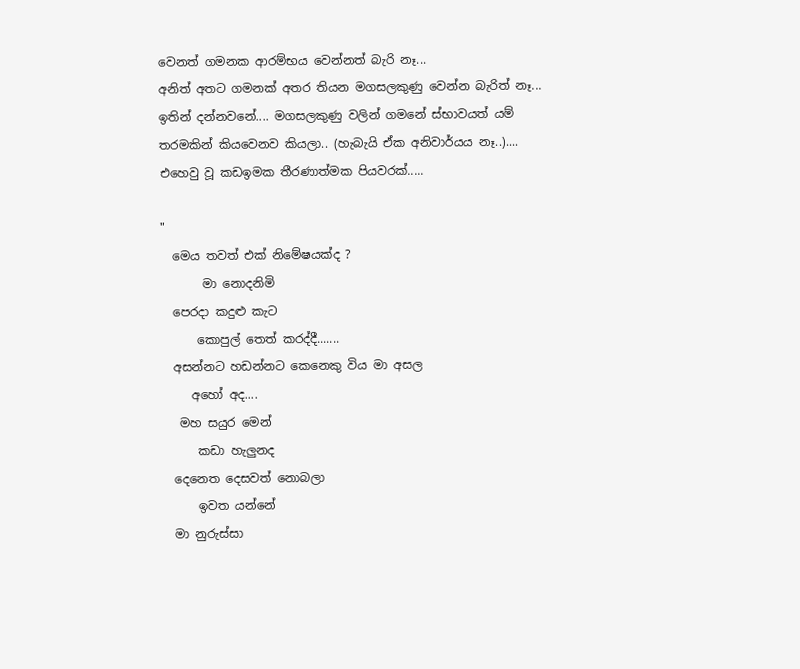වෙනත් ගමනක ආරම්භය වෙන්නත් බැරි නෑ...
අනිත් අතට ගමනක් අතර තියන මගසලකුණු වෙන්න බැරිත් නෑ...
ඉතින් දන්නවනේ.... මගසලකුණු වලින් ගමනේ ස්භාවයත් යම් තරමකින් කියවෙනව කියලා.. (හැබැයි ඒක අනිවාර්යය නෑ..)....
එහෙවු වූ කඩඉමක තීරණාත්මක පියවරක්.....

"
  මෙය තවත් එක් නිමේෂයක්ද ?
       මා නොදනිමි
  පෙරදා කදුළු කැට
      කොපුල් තෙත් කරද්දී.......
  අසන්නට හඩන්නට කෙනෙකු විය මා අසල
     අහෝ අද....
   මහ සයුර මෙන්
      කඩා හැලුනද
  දෙනෙත දෙසවත් නොබලා
      ඉවත යන්නේ
  මා නුරුස්සා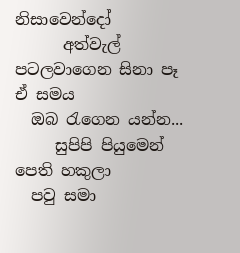නිසාවෙන්දෝ
      අත්වැල් පටලවාගෙන සිනා පෑ ඒ සමය
  ඔබ ‍රැගෙන යන්න...
     සුපිපි පියුමෙන් පෙති හකුලා
  පවු සමා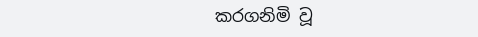කරගනිමි වූ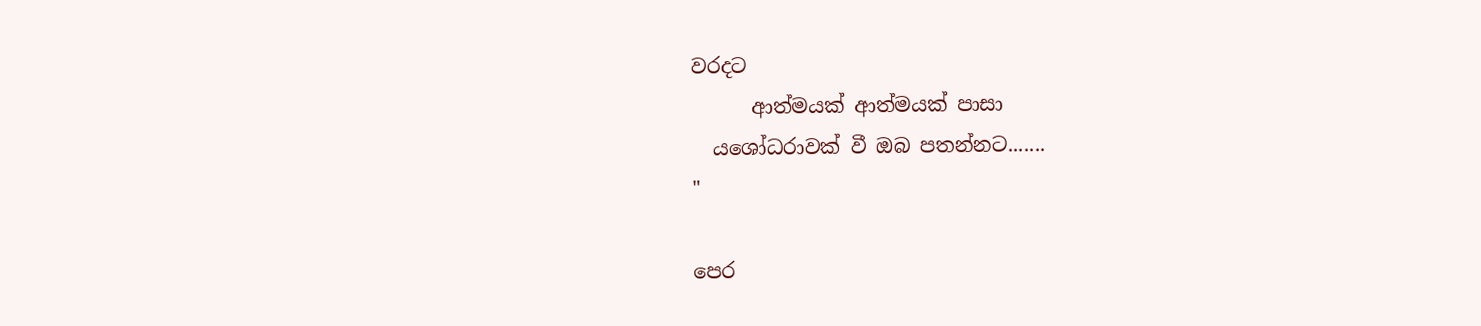වරදට
      ආත්මයක් ආත්මයක් පාසා
  යශෝධරාවක් වී ඔබ පතන්නට.......
"

පෙර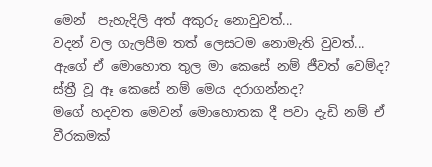මෙන්  පැහැදිලි අත් අකුරු නොවුවත්...
වදන් වල ගැලපීම තත් ලෙසටම නොමැති වුවත්...
ඇගේ ඒ මොහොත තුල මා කෙසේ නම් ජීවත් වෙම්ද?
ස්ත්‍රී වූ ඈ කෙසේ නම් මෙය දරාගන්නද?
මගේ හදවත මෙවන් මොහොතක දී පවා දැඩි නම් ඒ වීරකමක්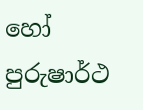හෝ පුරුෂාර්ථ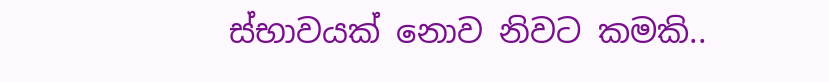ස්භාවයක් නොව නිවට කමකි..